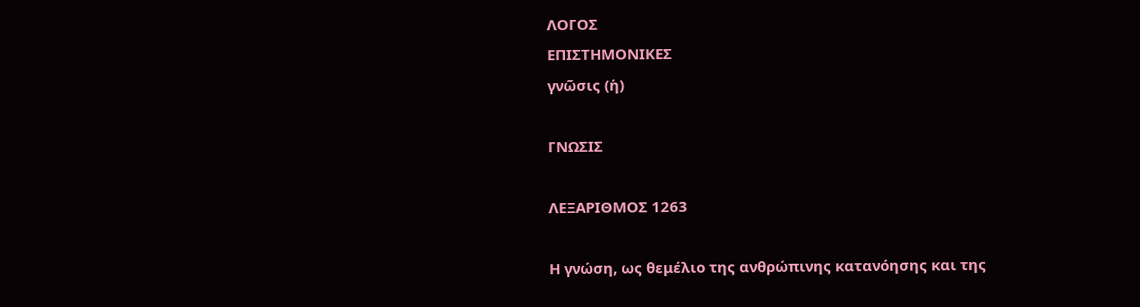ΛΟΓΟΣ
ΕΠΙΣΤΗΜΟΝΙΚΕΣ
γνῶσις (ἡ)

ΓΝΩΣΙΣ

ΛΕΞΑΡΙΘΜΟΣ 1263

Η γνώση, ως θεμέλιο της ανθρώπινης κατανόησης και της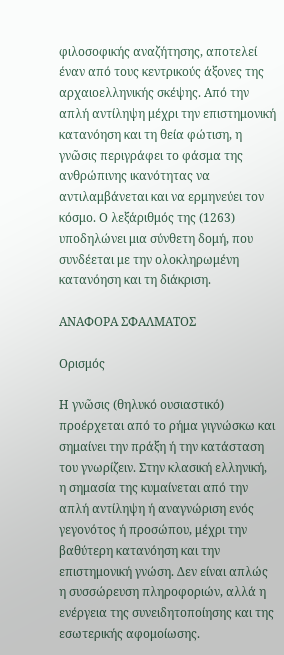φιλοσοφικής αναζήτησης, αποτελεί έναν από τους κεντρικούς άξονες της αρχαιοελληνικής σκέψης. Από την απλή αντίληψη μέχρι την επιστημονική κατανόηση και τη θεία φώτιση, η γνῶσις περιγράφει το φάσμα της ανθρώπινης ικανότητας να αντιλαμβάνεται και να ερμηνεύει τον κόσμο. Ο λεξάριθμός της (1263) υποδηλώνει μια σύνθετη δομή, που συνδέεται με την ολοκληρωμένη κατανόηση και τη διάκριση.

ΑΝΑΦΟΡΑ ΣΦΑΛΜΑΤΟΣ

Ορισμός

Η γνῶσις (θηλυκό ουσιαστικό) προέρχεται από το ρήμα γιγνώσκω και σημαίνει την πράξη ή την κατάσταση του γνωρίζειν. Στην κλασική ελληνική, η σημασία της κυμαίνεται από την απλή αντίληψη ή αναγνώριση ενός γεγονότος ή προσώπου, μέχρι την βαθύτερη κατανόηση και την επιστημονική γνώση. Δεν είναι απλώς η συσσώρευση πληροφοριών, αλλά η ενέργεια της συνειδητοποίησης και της εσωτερικής αφομοίωσης.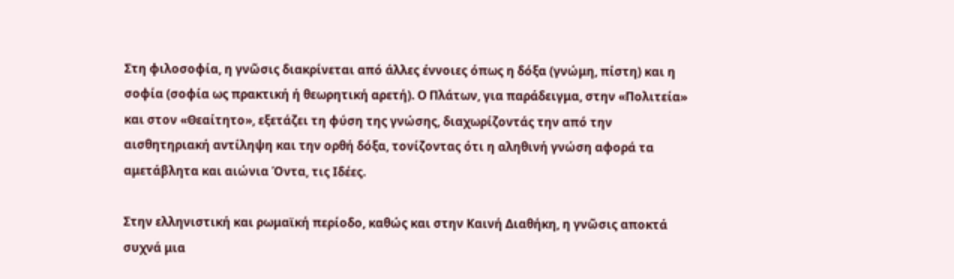Στη φιλοσοφία, η γνῶσις διακρίνεται από άλλες έννοιες όπως η δόξα (γνώμη, πίστη) και η σοφία (σοφία ως πρακτική ή θεωρητική αρετή). Ο Πλάτων, για παράδειγμα, στην «Πολιτεία» και στον «Θεαίτητο», εξετάζει τη φύση της γνώσης, διαχωρίζοντάς την από την αισθητηριακή αντίληψη και την ορθή δόξα, τονίζοντας ότι η αληθινή γνώση αφορά τα αμετάβλητα και αιώνια Όντα, τις Ιδέες.

Στην ελληνιστική και ρωμαϊκή περίοδο, καθώς και στην Καινή Διαθήκη, η γνῶσις αποκτά συχνά μια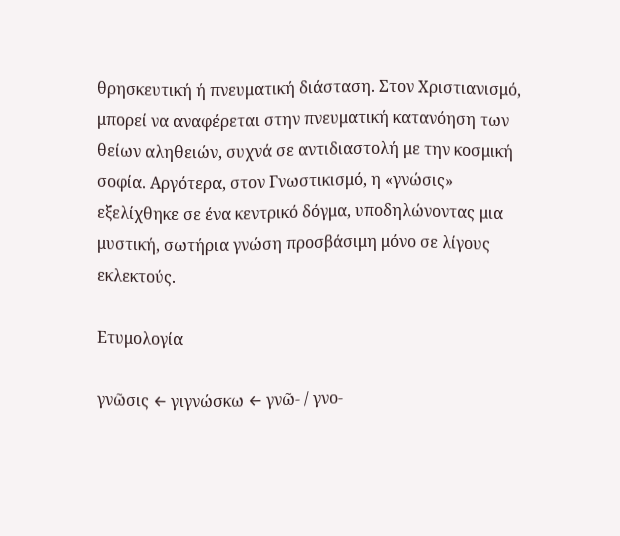θρησκευτική ή πνευματική διάσταση. Στον Χριστιανισμό, μπορεί να αναφέρεται στην πνευματική κατανόηση των θείων αληθειών, συχνά σε αντιδιαστολή με την κοσμική σοφία. Αργότερα, στον Γνωστικισμό, η «γνώσις» εξελίχθηκε σε ένα κεντρικό δόγμα, υποδηλώνοντας μια μυστική, σωτήρια γνώση προσβάσιμη μόνο σε λίγους εκλεκτούς.

Ετυμολογία

γνῶσις ← γιγνώσκω ← γνῶ- / γνο-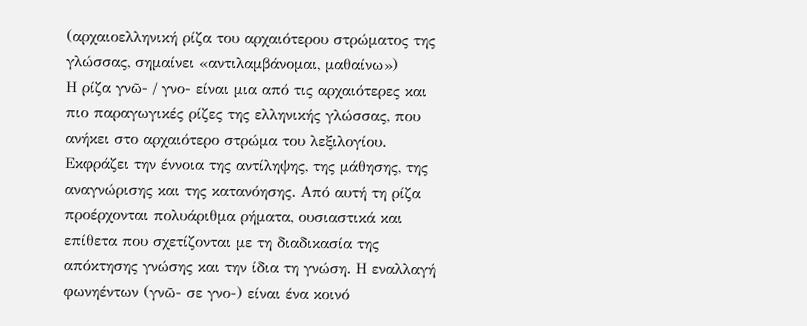(αρχαιοελληνική ρίζα του αρχαιότερου στρώματος της γλώσσας, σημαίνει «αντιλαμβάνομαι, μαθαίνω»)
Η ρίζα γνῶ- / γνο- είναι μια από τις αρχαιότερες και πιο παραγωγικές ρίζες της ελληνικής γλώσσας, που ανήκει στο αρχαιότερο στρώμα του λεξιλογίου. Εκφράζει την έννοια της αντίληψης, της μάθησης, της αναγνώρισης και της κατανόησης. Από αυτή τη ρίζα προέρχονται πολυάριθμα ρήματα, ουσιαστικά και επίθετα που σχετίζονται με τη διαδικασία της απόκτησης γνώσης και την ίδια τη γνώση. Η εναλλαγή φωνηέντων (γνῶ- σε γνο-) είναι ένα κοινό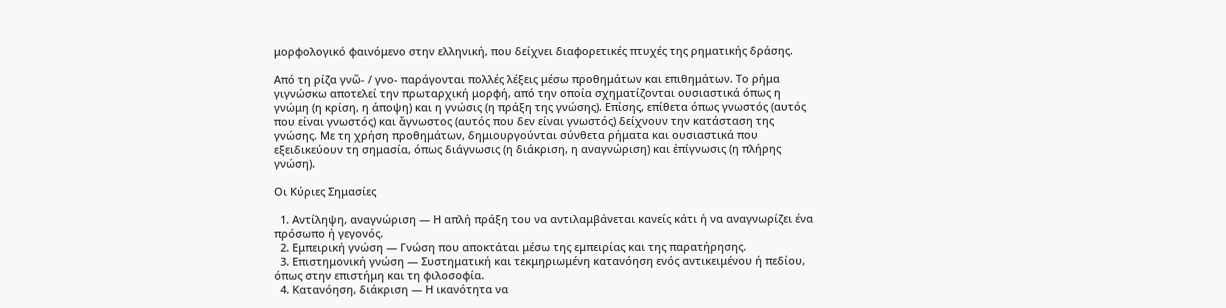μορφολογικό φαινόμενο στην ελληνική, που δείχνει διαφορετικές πτυχές της ρηματικής δράσης.

Από τη ρίζα γνῶ- / γνο- παράγονται πολλές λέξεις μέσω προθημάτων και επιθημάτων. Το ρήμα γιγνώσκω αποτελεί την πρωταρχική μορφή, από την οποία σχηματίζονται ουσιαστικά όπως η γνώμη (η κρίση, η άποψη) και η γνώσις (η πράξη της γνώσης). Επίσης, επίθετα όπως γνωστός (αυτός που είναι γνωστός) και ἄγνωστος (αυτός που δεν είναι γνωστός) δείχνουν την κατάσταση της γνώσης. Με τη χρήση προθημάτων, δημιουργούνται σύνθετα ρήματα και ουσιαστικά που εξειδικεύουν τη σημασία, όπως διάγνωσις (η διάκριση, η αναγνώριση) και ἐπίγνωσις (η πλήρης γνώση).

Οι Κύριες Σημασίες

  1. Αντίληψη, αναγνώριση — Η απλή πράξη του να αντιλαμβάνεται κανείς κάτι ή να αναγνωρίζει ένα πρόσωπο ή γεγονός.
  2. Εμπειρική γνώση — Γνώση που αποκτάται μέσω της εμπειρίας και της παρατήρησης.
  3. Επιστημονική γνώση — Συστηματική και τεκμηριωμένη κατανόηση ενός αντικειμένου ή πεδίου, όπως στην επιστήμη και τη φιλοσοφία.
  4. Κατανόηση, διάκριση — Η ικανότητα να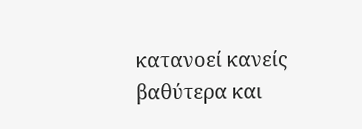κατανοεί κανείς βαθύτερα και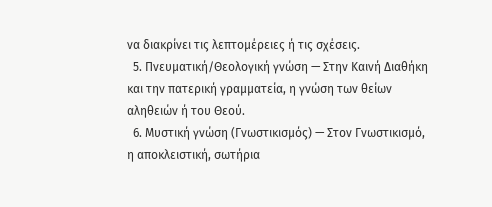να διακρίνει τις λεπτομέρειες ή τις σχέσεις.
  5. Πνευματική/Θεολογική γνώση — Στην Καινή Διαθήκη και την πατερική γραμματεία, η γνώση των θείων αληθειών ή του Θεού.
  6. Μυστική γνώση (Γνωστικισμός) — Στον Γνωστικισμό, η αποκλειστική, σωτήρια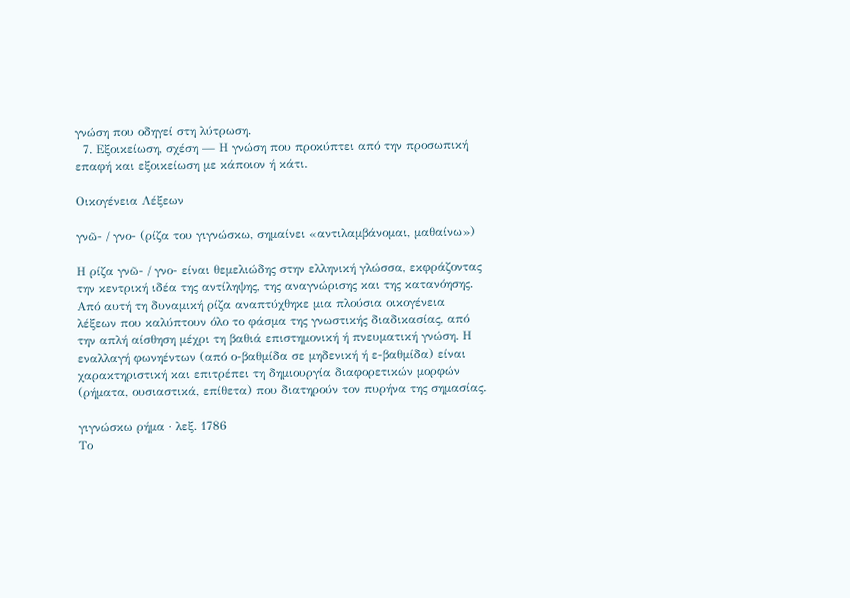γνώση που οδηγεί στη λύτρωση.
  7. Εξοικείωση, σχέση — Η γνώση που προκύπτει από την προσωπική επαφή και εξοικείωση με κάποιον ή κάτι.

Οικογένεια Λέξεων

γνῶ- / γνο- (ρίζα του γιγνώσκω, σημαίνει «αντιλαμβάνομαι, μαθαίνω»)

Η ρίζα γνῶ- / γνο- είναι θεμελιώδης στην ελληνική γλώσσα, εκφράζοντας την κεντρική ιδέα της αντίληψης, της αναγνώρισης και της κατανόησης. Από αυτή τη δυναμική ρίζα αναπτύχθηκε μια πλούσια οικογένεια λέξεων που καλύπτουν όλο το φάσμα της γνωστικής διαδικασίας, από την απλή αίσθηση μέχρι τη βαθιά επιστημονική ή πνευματική γνώση. Η εναλλαγή φωνηέντων (από ο-βαθμίδα σε μηδενική ή ε-βαθμίδα) είναι χαρακτηριστική και επιτρέπει τη δημιουργία διαφορετικών μορφών (ρήματα, ουσιαστικά, επίθετα) που διατηρούν τον πυρήνα της σημασίας.

γιγνώσκω ρήμα · λεξ. 1786
Το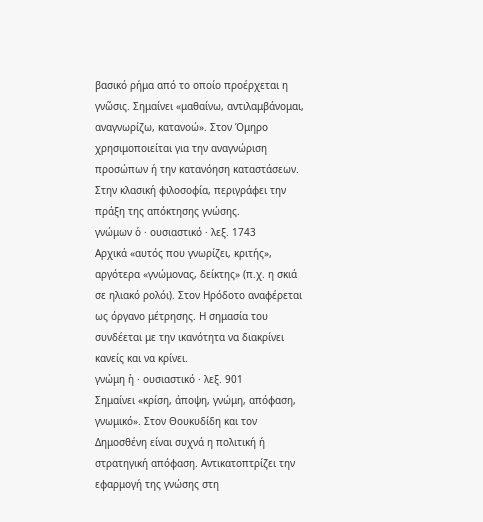βασικό ρήμα από το οποίο προέρχεται η γνῶσις. Σημαίνει «μαθαίνω, αντιλαμβάνομαι, αναγνωρίζω, κατανοώ». Στον Όμηρο χρησιμοποιείται για την αναγνώριση προσώπων ή την κατανόηση καταστάσεων. Στην κλασική φιλοσοφία, περιγράφει την πράξη της απόκτησης γνώσης.
γνώμων ὁ · ουσιαστικό · λεξ. 1743
Αρχικά «αυτός που γνωρίζει, κριτής», αργότερα «γνώμονας, δείκτης» (π.χ. η σκιά σε ηλιακό ρολόι). Στον Ηρόδοτο αναφέρεται ως όργανο μέτρησης. Η σημασία του συνδέεται με την ικανότητα να διακρίνει κανείς και να κρίνει.
γνώμη ἡ · ουσιαστικό · λεξ. 901
Σημαίνει «κρίση, άποψη, γνώμη, απόφαση, γνωμικό». Στον Θουκυδίδη και τον Δημοσθένη είναι συχνά η πολιτική ή στρατηγική απόφαση. Αντικατοπτρίζει την εφαρμογή της γνώσης στη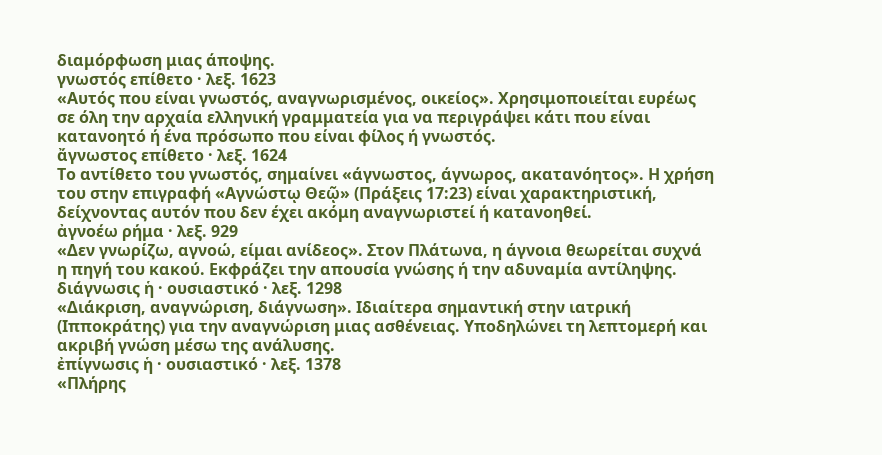διαμόρφωση μιας άποψης.
γνωστός επίθετο · λεξ. 1623
«Αυτός που είναι γνωστός, αναγνωρισμένος, οικείος». Χρησιμοποιείται ευρέως σε όλη την αρχαία ελληνική γραμματεία για να περιγράψει κάτι που είναι κατανοητό ή ένα πρόσωπο που είναι φίλος ή γνωστός.
ἄγνωστος επίθετο · λεξ. 1624
Το αντίθετο του γνωστός, σημαίνει «άγνωστος, άγνωρος, ακατανόητος». Η χρήση του στην επιγραφή «Αγνώστῳ Θεῷ» (Πράξεις 17:23) είναι χαρακτηριστική, δείχνοντας αυτόν που δεν έχει ακόμη αναγνωριστεί ή κατανοηθεί.
ἀγνοέω ρήμα · λεξ. 929
«Δεν γνωρίζω, αγνοώ, είμαι ανίδεος». Στον Πλάτωνα, η άγνοια θεωρείται συχνά η πηγή του κακού. Εκφράζει την απουσία γνώσης ή την αδυναμία αντίληψης.
διάγνωσις ἡ · ουσιαστικό · λεξ. 1298
«Διάκριση, αναγνώριση, διάγνωση». Ιδιαίτερα σημαντική στην ιατρική (Ιπποκράτης) για την αναγνώριση μιας ασθένειας. Υποδηλώνει τη λεπτομερή και ακριβή γνώση μέσω της ανάλυσης.
ἐπίγνωσις ἡ · ουσιαστικό · λεξ. 1378
«Πλήρης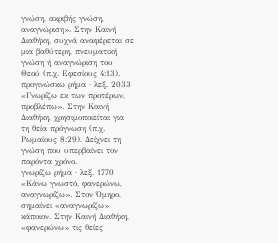γνώση, ακριβής γνώση, αναγνώριση». Στην Καινή Διαθήκη, συχνά αναφέρεται σε μια βαθύτερη, πνευματική γνώση ή αναγνώριση του Θεού (π.χ. Εφεσίους 4:13).
προγινώσκω ρήμα · λεξ. 2033
«Γνωρίζω εκ των προτέρων, προβλέπω». Στην Καινή Διαθήκη, χρησιμοποιείται για τη θεία πρόγνωση (π.χ. Ρωμαίους 8:29). Δείχνει τη γνώση που υπερβαίνει τον παρόντα χρόνο.
γνωρίζω ρήμα · λεξ. 1770
«Κάνω γνωστό, φανερώνω, αναγνωρίζω». Στον Όμηρο, σημαίνει «αναγνωρίζω» κάποιον. Στην Καινή Διαθήκη, «φανερώνω» τις θείες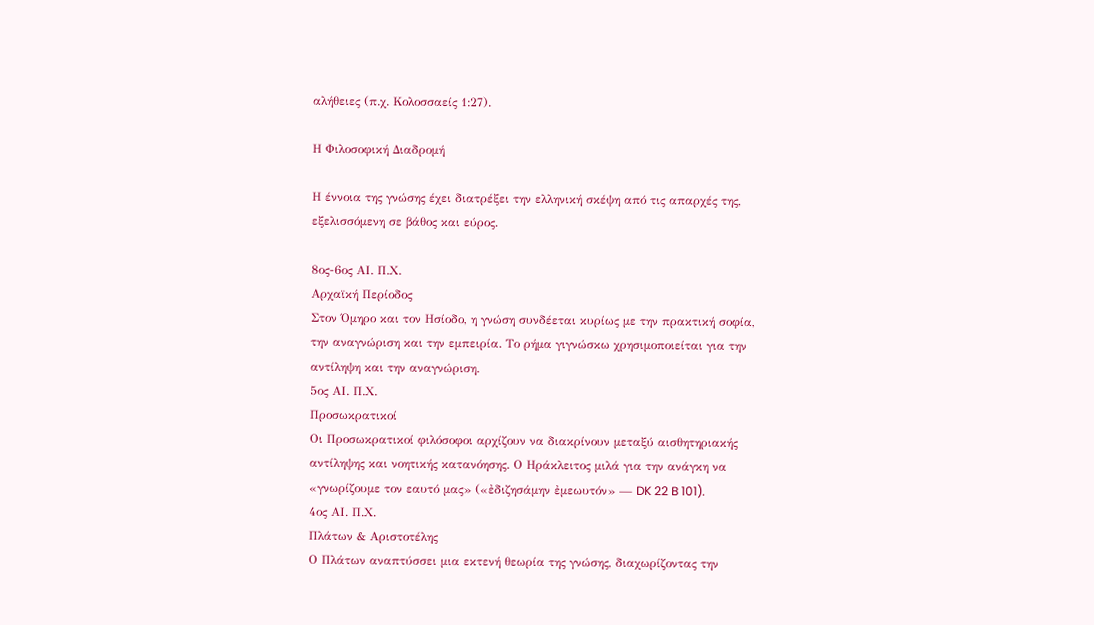αλήθειες (π.χ. Κολοσσαείς 1:27).

Η Φιλοσοφική Διαδρομή

Η έννοια της γνώσης έχει διατρέξει την ελληνική σκέψη από τις απαρχές της, εξελισσόμενη σε βάθος και εύρος.

8ος-6ος ΑΙ. Π.Χ.
Αρχαϊκή Περίοδος
Στον Όμηρο και τον Ησίοδο, η γνώση συνδέεται κυρίως με την πρακτική σοφία, την αναγνώριση και την εμπειρία. Το ρήμα γιγνώσκω χρησιμοποιείται για την αντίληψη και την αναγνώριση.
5ος ΑΙ. Π.Χ.
Προσωκρατικοί
Οι Προσωκρατικοί φιλόσοφοι αρχίζουν να διακρίνουν μεταξύ αισθητηριακής αντίληψης και νοητικής κατανόησης. Ο Ηράκλειτος μιλά για την ανάγκη να «γνωρίζουμε τον εαυτό μας» («ἐδιζησάμην ἐμεωυτόν» — DK 22 B 101).
4ος ΑΙ. Π.Χ.
Πλάτων & Αριστοτέλης
Ο Πλάτων αναπτύσσει μια εκτενή θεωρία της γνώσης, διαχωρίζοντας την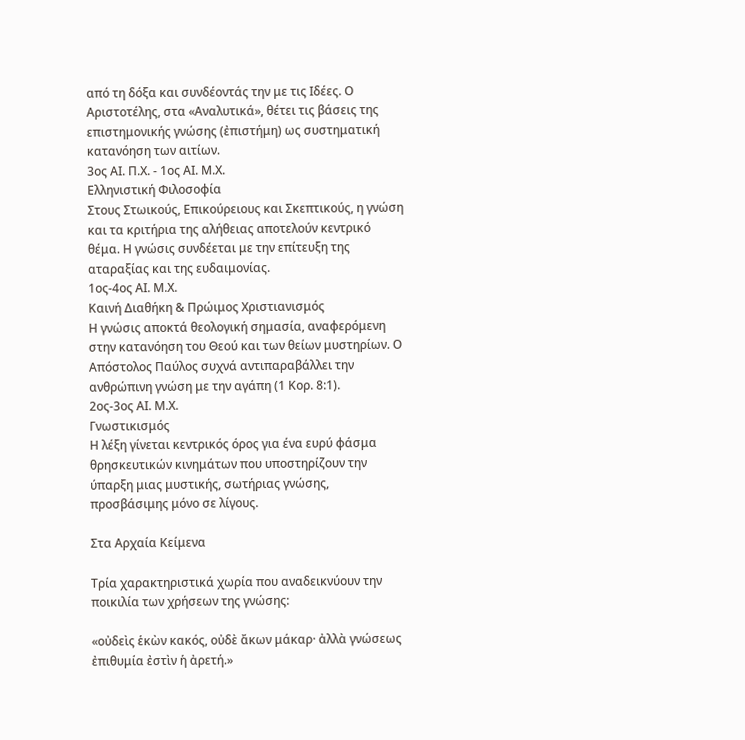από τη δόξα και συνδέοντάς την με τις Ιδέες. Ο Αριστοτέλης, στα «Αναλυτικά», θέτει τις βάσεις της επιστημονικής γνώσης (ἐπιστήμη) ως συστηματική κατανόηση των αιτίων.
3ος ΑΙ. Π.Χ. - 1ος ΑΙ. Μ.Χ.
Ελληνιστική Φιλοσοφία
Στους Στωικούς, Επικούρειους και Σκεπτικούς, η γνώση και τα κριτήρια της αλήθειας αποτελούν κεντρικό θέμα. Η γνώσις συνδέεται με την επίτευξη της αταραξίας και της ευδαιμονίας.
1ος-4ος ΑΙ. Μ.Χ.
Καινή Διαθήκη & Πρώιμος Χριστιανισμός
Η γνώσις αποκτά θεολογική σημασία, αναφερόμενη στην κατανόηση του Θεού και των θείων μυστηρίων. Ο Απόστολος Παύλος συχνά αντιπαραβάλλει την ανθρώπινη γνώση με την αγάπη (1 Κορ. 8:1).
2ος-3ος ΑΙ. Μ.Χ.
Γνωστικισμός
Η λέξη γίνεται κεντρικός όρος για ένα ευρύ φάσμα θρησκευτικών κινημάτων που υποστηρίζουν την ύπαρξη μιας μυστικής, σωτήριας γνώσης, προσβάσιμης μόνο σε λίγους.

Στα Αρχαία Κείμενα

Τρία χαρακτηριστικά χωρία που αναδεικνύουν την ποικιλία των χρήσεων της γνώσης:

«οὐδεὶς ἑκὼν κακός, οὐδὲ ἄκων μάκαρ· ἀλλὰ γνώσεως ἐπιθυμία ἐστὶν ἡ ἀρετή.»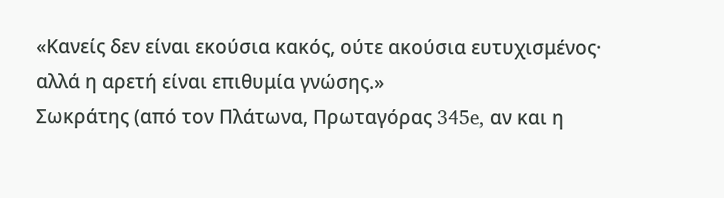«Κανείς δεν είναι εκούσια κακός, ούτε ακούσια ευτυχισμένος· αλλά η αρετή είναι επιθυμία γνώσης.»
Σωκράτης (από τον Πλάτωνα, Πρωταγόρας 345e, αν και η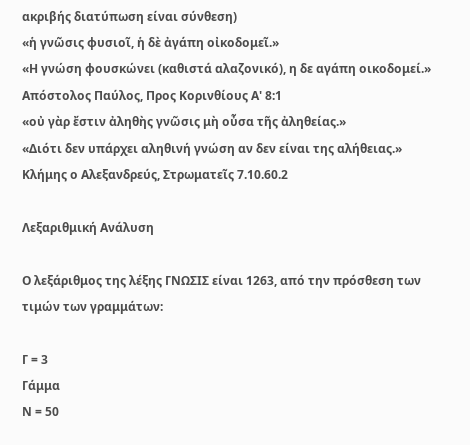ακριβής διατύπωση είναι σύνθεση)
«ἡ γνῶσις φυσιοῖ, ἡ δὲ ἀγάπη οἰκοδομεῖ.»
«Η γνώση φουσκώνει (καθιστά αλαζονικό), η δε αγάπη οικοδομεί.»
Απόστολος Παύλος, Προς Κορινθίους Α' 8:1
«οὐ γὰρ ἔστιν ἀληθὴς γνῶσις μὴ οὖσα τῆς ἀληθείας.»
«Διότι δεν υπάρχει αληθινή γνώση αν δεν είναι της αλήθειας.»
Κλήμης ο Αλεξανδρεύς, Στρωματεῖς 7.10.60.2

Λεξαριθμική Ανάλυση

Ο λεξάριθμος της λέξης ΓΝΩΣΙΣ είναι 1263, από την πρόσθεση των τιμών των γραμμάτων:

Γ = 3
Γάμμα
Ν = 50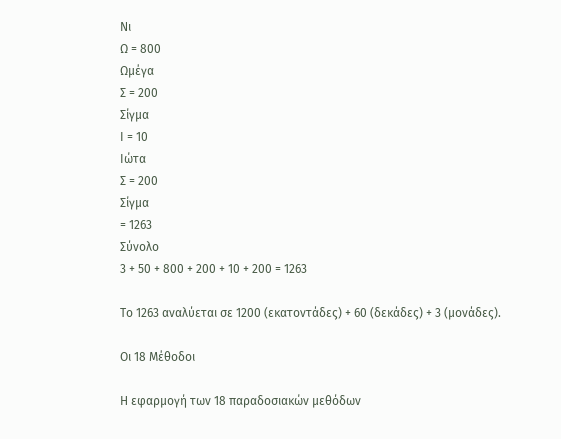Νι
Ω = 800
Ωμέγα
Σ = 200
Σίγμα
Ι = 10
Ιώτα
Σ = 200
Σίγμα
= 1263
Σύνολο
3 + 50 + 800 + 200 + 10 + 200 = 1263

Το 1263 αναλύεται σε 1200 (εκατοντάδες) + 60 (δεκάδες) + 3 (μονάδες).

Οι 18 Μέθοδοι

Η εφαρμογή των 18 παραδοσιακών μεθόδων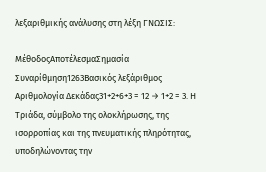λεξαριθμικής ανάλυσης στη λέξη ΓΝΩΣΙΣ:

ΜέθοδοςΑποτέλεσμαΣημασία
Συναρίθμηση1263Βασικός λεξάριθμος
Αριθμολογία Δεκάδας31+2+6+3 = 12 → 1+2 = 3. Η Τριάδα, σύμβολο της ολοκλήρωσης, της ισορροπίας και της πνευματικής πληρότητας, υποδηλώνοντας την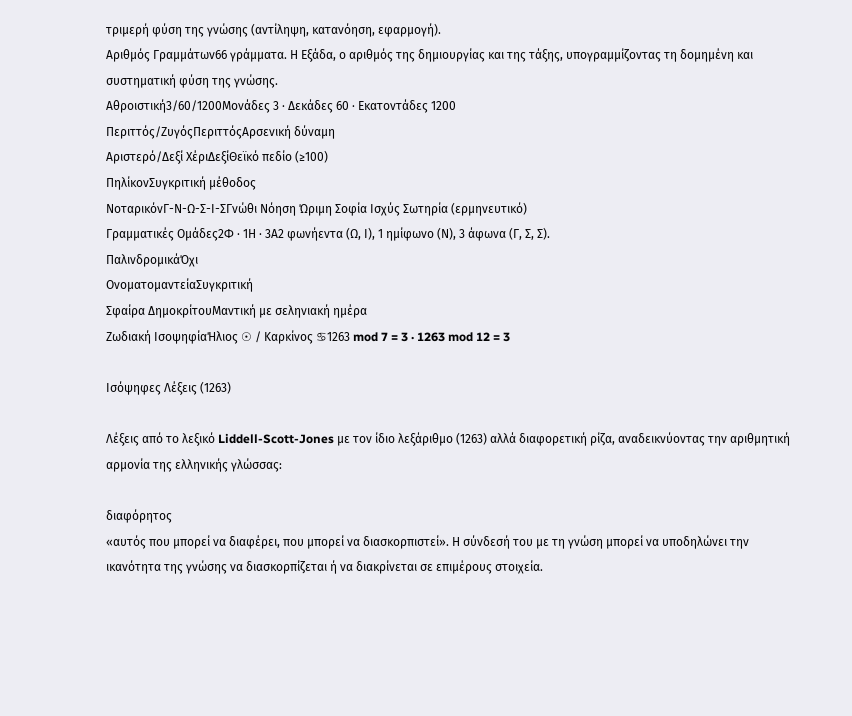τριμερή φύση της γνώσης (αντίληψη, κατανόηση, εφαρμογή).
Αριθμός Γραμμάτων66 γράμματα. Η Εξάδα, ο αριθμός της δημιουργίας και της τάξης, υπογραμμίζοντας τη δομημένη και συστηματική φύση της γνώσης.
Αθροιστική3/60/1200Μονάδες 3 · Δεκάδες 60 · Εκατοντάδες 1200
Περιττός/ΖυγόςΠεριττόςΑρσενική δύναμη
Αριστερό/Δεξί ΧέριΔεξίΘεϊκό πεδίο (≥100)
ΠηλίκονΣυγκριτική μέθοδος
ΝοταρικόνΓ-Ν-Ω-Σ-Ι-ΣΓνώθι Νόηση Ώριμη Σοφία Ισχύς Σωτηρία (ερμηνευτικό)
Γραμματικές Ομάδες2Φ · 1Η · 3Α2 φωνήεντα (Ω, Ι), 1 ημίφωνο (Ν), 3 άφωνα (Γ, Σ, Σ).
ΠαλινδρομικάΌχι
ΟνοματομαντείαΣυγκριτική
Σφαίρα ΔημοκρίτουΜαντική με σεληνιακή ημέρα
Ζωδιακή ΙσοψηφίαΉλιος ☉ / Καρκίνος ♋1263 mod 7 = 3 · 1263 mod 12 = 3

Ισόψηφες Λέξεις (1263)

Λέξεις από το λεξικό Liddell-Scott-Jones με τον ίδιο λεξάριθμο (1263) αλλά διαφορετική ρίζα, αναδεικνύοντας την αριθμητική αρμονία της ελληνικής γλώσσας:

διαφόρητος
«αυτός που μπορεί να διαφέρει, που μπορεί να διασκορπιστεί». Η σύνδεσή του με τη γνώση μπορεί να υποδηλώνει την ικανότητα της γνώσης να διασκορπίζεται ή να διακρίνεται σε επιμέρους στοιχεία.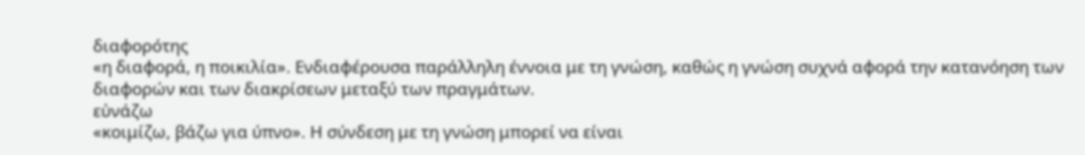διαφορότης
«η διαφορά, η ποικιλία». Ενδιαφέρουσα παράλληλη έννοια με τη γνώση, καθώς η γνώση συχνά αφορά την κατανόηση των διαφορών και των διακρίσεων μεταξύ των πραγμάτων.
εὐνάζω
«κοιμίζω, βάζω για ύπνο». Η σύνδεση με τη γνώση μπορεί να είναι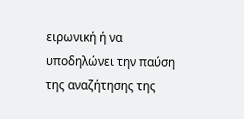ειρωνική ή να υποδηλώνει την παύση της αναζήτησης της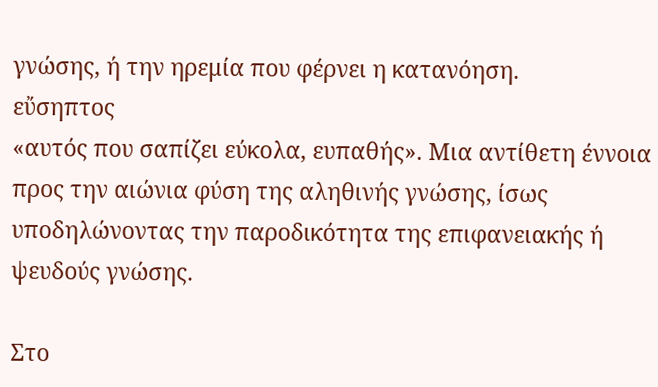γνώσης, ή την ηρεμία που φέρνει η κατανόηση.
εὔσηπτος
«αυτός που σαπίζει εύκολα, ευπαθής». Μια αντίθετη έννοια προς την αιώνια φύση της αληθινής γνώσης, ίσως υποδηλώνοντας την παροδικότητα της επιφανειακής ή ψευδούς γνώσης.

Στο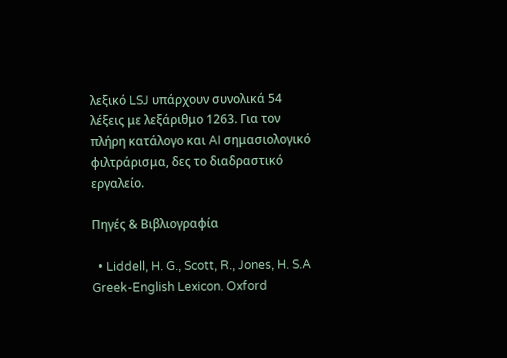λεξικό LSJ υπάρχουν συνολικά 54 λέξεις με λεξάριθμο 1263. Για τον πλήρη κατάλογο και AI σημασιολογικό φιλτράρισμα, δες το διαδραστικό εργαλείο.

Πηγές & Βιβλιογραφία

  • Liddell, H. G., Scott, R., Jones, H. S.A Greek-English Lexicon. Oxford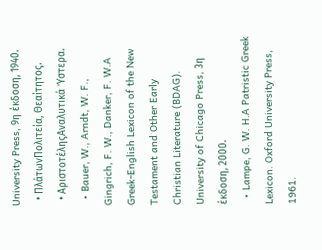University Press, 9η έκδοση, 1940.
  • ΠλάτωνΠολιτεία, Θεαίτητος.
  • ΑριστοτέληςΑναλυτικά Ύστερα.
  • Bauer, W., Arndt, W. F., Gingrich, F. W., Danker, F. W.A Greek-English Lexicon of the New Testament and Other Early Christian Literature (BDAG). University of Chicago Press, 3η έκδοση, 2000.
  • Lampe, G. W. H.A Patristic Greek Lexicon. Oxford University Press, 1961.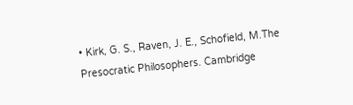• Kirk, G. S., Raven, J. E., Schofield, M.The Presocratic Philosophers. Cambridge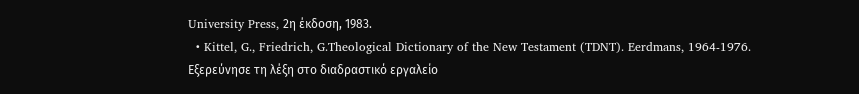University Press, 2η έκδοση, 1983.
  • Kittel, G., Friedrich, G.Theological Dictionary of the New Testament (TDNT). Eerdmans, 1964-1976.
Εξερεύνησε τη λέξη στο διαδραστικό εργαλείο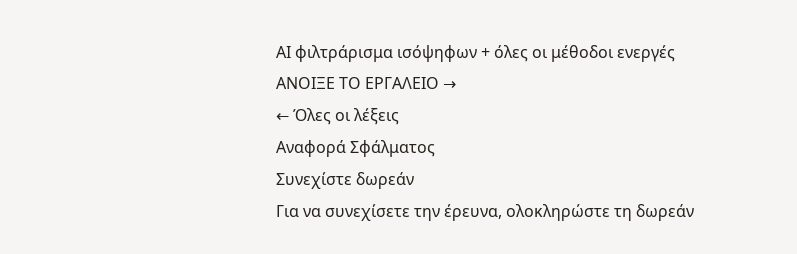AI φιλτράρισμα ισόψηφων + όλες οι μέθοδοι ενεργές
ΑΝΟΙΞΕ ΤΟ ΕΡΓΑΛΕΙΟ →
← Όλες οι λέξεις
Αναφορά Σφάλματος
Συνεχίστε δωρεάν
Για να συνεχίσετε την έρευνα, ολοκληρώστε τη δωρεάν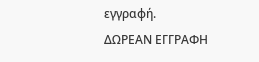εγγραφή.
ΔΩΡΕΑΝ ΕΓΓΡΑΦΗ